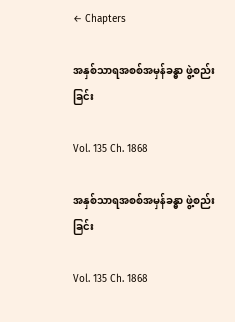← Chapters

အနှစ်သာရအစစ်အမှန်ခန္ဓာ ဖွဲ့စည်းခြင်း

Vol. 135 Ch. 1868

အနှစ်သာရအစစ်အမှန်ခန္ဓာ ဖွဲ့စည်းခြင်း

Vol. 135 Ch. 1868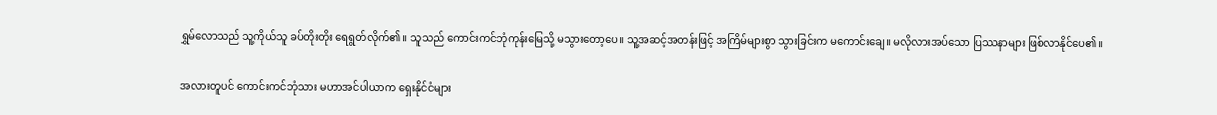ရွှမ်လောသည် သူ့ကိုယ်သူ ခပ်တိုးတိုး ရေရွတ်လိုက်၏။ သူသည် ကောင်းကင်ဘုံကုန်းမြေသို့ မသွားတော့ပေ။ သူ့အဆင့်အတန်းဖြင့် အကြိမ်များစွာ သွားခြင်းက မကောင်းချေ။ မလိုလားအပ်သော ပြဿနာများ ဖြစ်လာနိုင်ပေ၏။

အလားတူပင် ကောင်းကင်ဘုံသား မဟာအင်ပါယာက ရှေးနိုင်ငံများ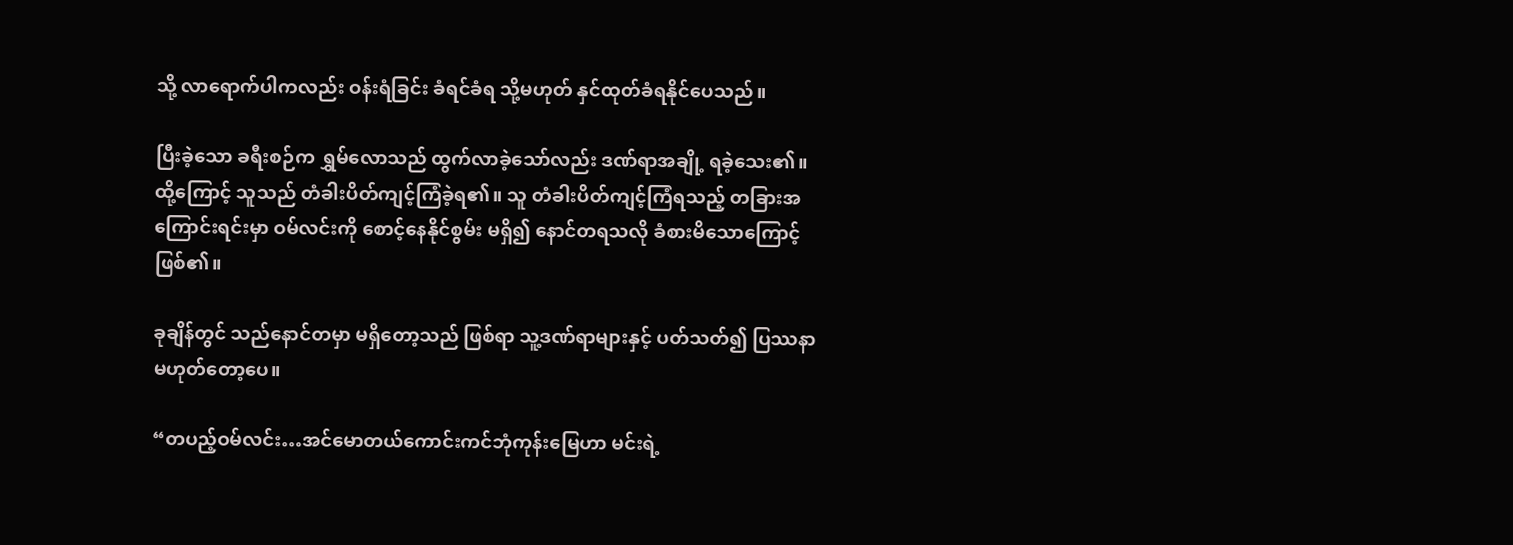သို့ လာရောက်ပါကလည်း ဝန်းရံခြင်း ခံရင်ခံရ သို့မဟုတ် နှင်ထုတ်ခံရနိုင်ပေသည်။

ပြီးခဲ့သော ခရီးစဉ်က ရွှမ်လောသည် ထွက်လာခဲ့သော်လည်း ဒဏ်ရာအချို့ ရခဲ့သေး၏။ ထို့ကြောင့် သူသည် တံခါးပိတ်ကျင့်ကြံခဲ့ရ၏။ သူ တံခါးပိတ်ကျင့်ကြံရသည့် တခြားအကြောင်းရင်းမှာ ဝမ်လင်းကို စောင့်နေနိုင်စွမ်း မရှိ၍ နောင်တရသလို ခံစားမိသောကြောင့် ဖြစ်၏။

ခုချိန်တွင် သည်နောင်တမှာ မရှိတော့သည် ဖြစ်ရာ သူ့ဒဏ်ရာများနှင့် ပတ်သတ်၍ ပြဿနာ မဟုတ်တော့ပေ။

“တပည့်ဝမ်လင်း…အင်မောတယ်ကောင်းကင်ဘုံကုန်းမြေဟာ မင်းရဲ့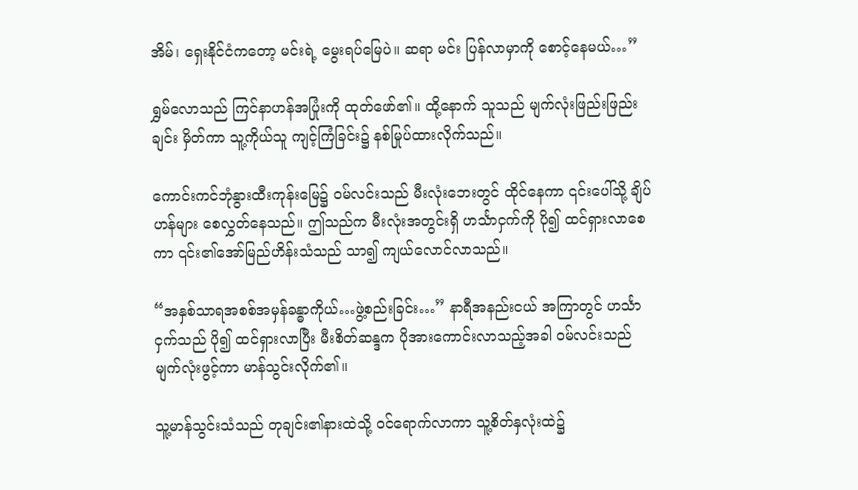အိမ်၊ ရှေးနိုင်ငံကတော့ မင်းရဲ့ မွေးရပ်မြေပဲ။ ဆရာ မင်း ပြန်လာမှာကို စောင့်နေမယ်…”

ရွှမ်လောသည် ကြင်နာဟန်အပြုံးကို ထုတ်ဖော်၏။ ထို့နောက် သူသည် မျက်လုံးဖြည်းဖြည်းချင်း မှိတ်ကာ သူ့ကိုယ်သူ ကျင့်ကြံခြင်း၌ နစ်မြုပ်ထားလိုက်သည်။

ကောင်းကင်ဘုံနွားထီးကုန်းမြေ၌ ဝမ်လင်းသည် မီးလုံးဘေးတွင် ထိုင်နေကာ ၎င်းပေါ်သို့ ချိပ်ဟန်များ စေလွှတ်နေသည်။ ဤသည်က မီးလုံးအတွင်းရှိ ဟင်္သာငှက်ကို ပို၍ ထင်ရှားလာစေကာ ၎င်း၏အော်မြည်ဟိန်းသံသည် သာ၍ ကျယ်လောင်လာသည်။

“အနှစ်သာရအစစ်အမှန်ခန္ဓာကိုယ်…ဖွဲ့စည်းခြင်း…” နာရီအနည်းငယ် အကြာတွင် ဟင်္သာငှက်သည် ပို၍ ထင်ရှားလာပြီး မီးစိတ်ဆန္ဒက ပိုအားကောင်းလာသည့်အခါ ဝမ်လင်းသည် မျက်လုံးဖွင့်ကာ မာန်သွင်းလိုက်၏။

သူ့မာန်သွင်းသံသည် တုချင်း၏နားထဲသို့ ဝင်ရောက်လာကာ သူ့စိတ်နှလုံးထဲ၌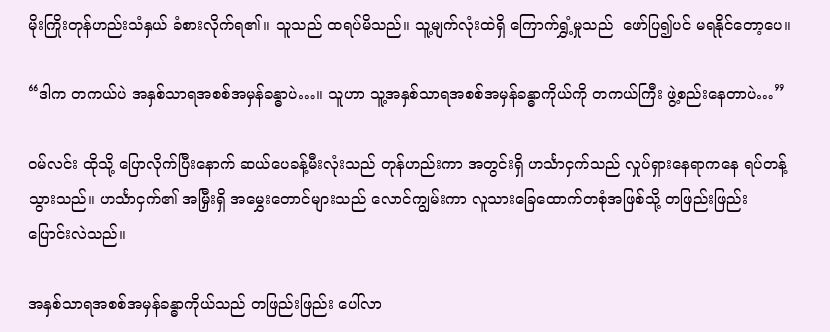မိုးကြိုးတုန်ဟည်းသံနှယ် ခံစားလိုက်ရ၏။ သူသည် ထရပ်မိသည်။ သူ့မျက်လုံးထဲရှိ ကြောက်ရွှံ့မှုသည်  ဖော်ပြ၍ပင် မရနိုင်တော့ပေ။

“ဒါက တကယ်ပဲ အနှစ်သာရအစစ်အမှန်ခန္ဓာပဲ…။ သူဟာ သူ့အနှစ်သာရအစစ်အမှန်ခန္ဓာကိုယ်ကို တကယ်ကြီး ဖွဲ့စည်းနေတာပဲ…”

ဝမ်လင်း ထိုသို့ ပြောလိုက်ပြီးနောက် ဆယ်ပေခန့်မီးလုံးသည် တုန်ဟည်းကာ အတွင်းရှိ ဟင်္သာငှက်သည် လှုပ်ရှားနေရာကနေ ရပ်တန့်သွားသည်။ ဟင်္သာငှက်၏ အမြှီးရှိ အမွှေးတောင်များသည် လောင်ကျွမ်းကာ လူသားခြေထောက်တစုံအဖြစ်သို့ တဖြည်းဖြည်း ပြောင်းလဲသည်။

အနှစ်သာရအစစ်အမှန်ခန္ဓာကိုယ်သည် တဖြည်းဖြည်း ပေါ်လာ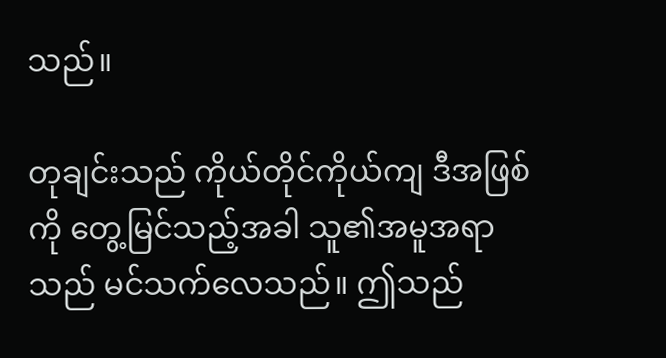သည်။

တုချင်းသည် ကိုယ်တိုင်ကိုယ်ကျ ဒီအဖြစ်ကို တွေ့မြင်သည့်အခါ သူ၏အမူအရာသည် မင်သက်လေသည်။ ဤသည်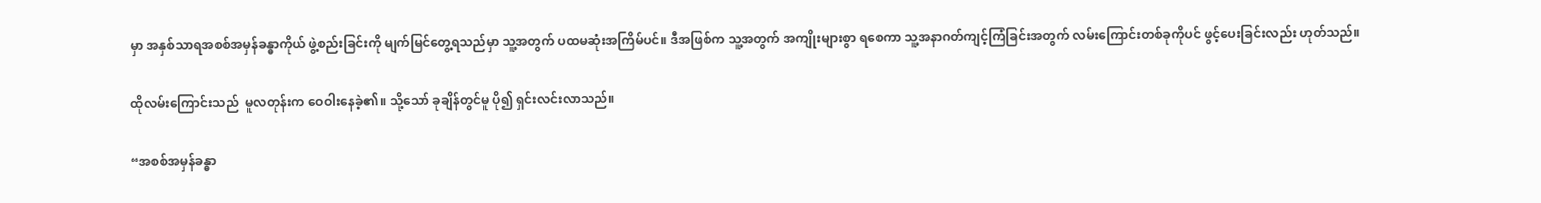မှာ အနှစ်သာရအစစ်အမှန်ခန္ဓာကိုယ် ဖွဲ့စည်းခြင်းကို မျက်မြင်တွေ့ရသည်မှာ သူ့အတွက် ပထမဆုံးအကြိမ်ပင်။ ဒီအဖြစ်က သူ့အတွက် အကျိုးများစွာ ရစေကာ သူ့အနာဂတ်ကျင့်ကြံခြင်းအတွက် လမ်းကြောင်းတစ်ခုကိုပင် ဖွင့်ပေးခြင်းလည်း ဟုတ်သည်။

ထိုလမ်းကြောင်းသည်  မူလတုန်းက ဝေဝါးနေခဲ့၏။ သို့သော် ခုချိန်တွင်မူ ပို၍ ရှင်းလင်းလာသည်။

“အစစ်အမှန်ခန္ဓာ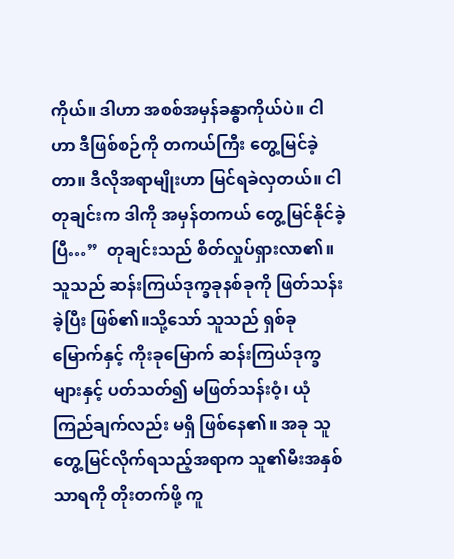ကိုယ်။ ဒါဟာ အစစ်အမှန်ခန္ဓာကိုယ်ပဲ။ ငါဟာ ဒီဖြစ်စဉ်ကို တကယ်ကြီး တွေ့မြင်ခဲ့တာ။ ဒီလိုအရာမျိုးဟာ မြင်ရခဲလှတယ်။ ငါ တုချင်းက ဒါကို အမှန်တကယ် တွေ့မြင်နိုင်ခဲ့ပြီ…”  တုချင်းသည် စိတ်လှုပ်ရှားလာ၏။ သူသည် ဆန်းကြယ်ဒုက္ခခုနစ်ခုကို ဖြတ်သန်းခဲ့ပြီး ဖြစ်၏။သို့သော် သူသည် ရှစ်ခုမြောက်နှင့် ကိုးခုမြောက် ဆန်းကြယ်ဒုက္ခများနှင့် ပတ်သတ်၍ မဖြတ်သန်းဝံ့၊ ယုံကြည်ချက်လည်း မရှိ ဖြစ်နေ၏။ အခု သူ တွေ့မြင်လိုက်ရသည့်အရာက သူ၏မီးအနှစ်သာရကို တိုးတက်ဖို့ ကူ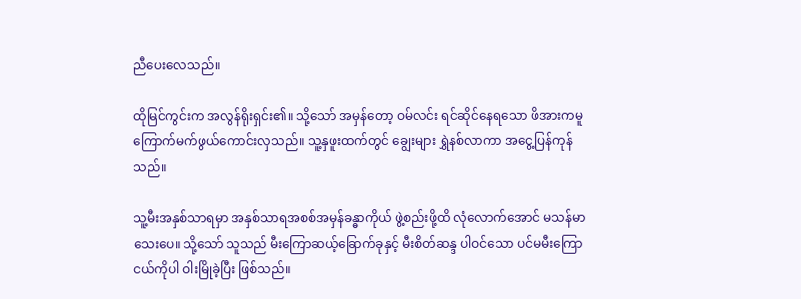ညီပေးလေသည်။

ထိုမြင်ကွင်းက အလွန်ရိုးရှင်း၏။ သို့သော် အမှန်တော့ ဝမ်လင်း ရင်ဆိုင်နေရသော ဖိအားကမူ ကြောက်မက်ဖွယ်ကောင်းလှသည်။ သူ့နှဖူးထက်တွင် ချွေးများ ရွှဲနစ်လာကာ အငွေ့ပြန်ကုန်သည်။

သူ့မီးအနှစ်သာရမှာ အနှစ်သာရအစစ်အမှန်ခန္ဓာကိုယ် ဖွဲ့စည်းဖို့ထိ လုံလောက်အောင် မသန်မာသေးပေ။ သို့သော် သူသည် မီးကြောဆယ့်ခြောက်ခုနှင့် မီးစိတ်ဆန္ဒ ပါဝင်သော ပင်မမီးကြောငယ်ကိုပါ ဝါးမြိုခဲ့ပြီး ဖြစ်သည်။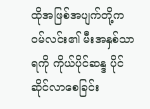ထိုအဖြစ်အပျက်တို့က ဝမ်လင်း၏ မီးအနှစ်သာရကို ကိုယ်ပိုင်ဆန္ဒ ပိုင်ဆိုင်လာစေခြင်း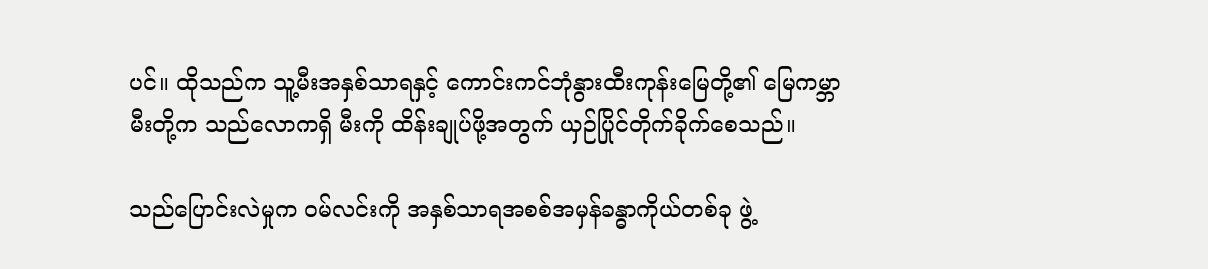ပင်။ ထိုသည်က သူ့မီးအနှစ်သာရနှင့် ကောင်းကင်ဘုံနွားထီးကုန်းမြေတို့၏ မြေကမ္ဘာမီးတို့က သည်လောကရှိ မီးကို ထိန်းချုပ်ဖို့အတွက် ယှဉ်ပြိုင်တိုက်ခိုက်စေသည်။

သည်ပြောင်းလဲမှုက ဝမ်လင်းကို အနှစ်သာရအစစ်အမှန်ခန္ဓာကိုယ်တစ်ခု ဖွဲ့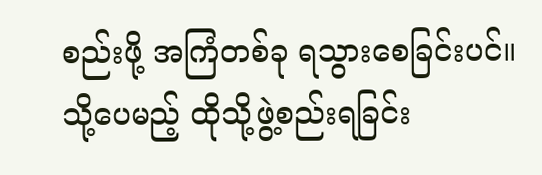စည်းဖို့ အကြံတစ်ခု ရသွားစေခြင်းပင်။ သို့ပေမည့် ထိုသို့ဖွဲ့စည်းရခြင်း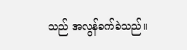သည် အလွန်ခက်ခဲသည်။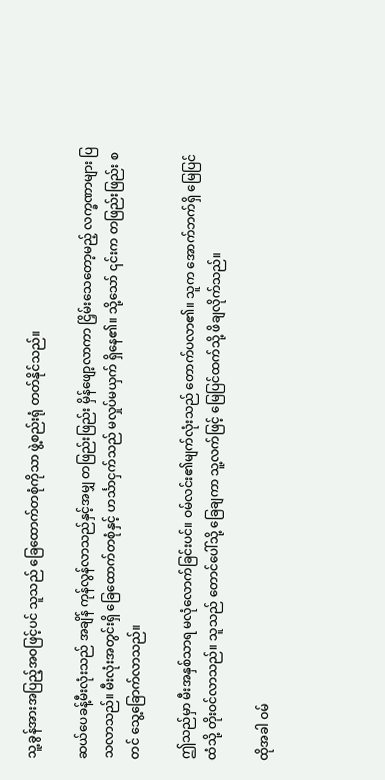သူ့ခွန်အားအပြည့်အဝဖြင့်ပင် သူသည် ခြေထောက်တစုံကိုသာ ဖွဲ့စည်းရုံ တတ်နိုင်သည်။

ဆယ်ပေခန့်မီးလုံးသည် အချိန် ကုန်လွန်လာသည်နှင့်အမျှ တဖြည်းဖြည်း မှိန်ဖျော့လာကာ ငြှိမ်းသေတော့မည့် လက္ခဏာများ ပြသလာသည်။ မီးလုံးအတွင်းရှိ ခြေထောက်တစုံနှင့် ဟင်္သာငှက်သည် မလှုပ်မယှက် ရှိနေ၏။ သို့သော် ၎င်းက တဖြည်းဖြည်း စတင် သွေ့ခြောက်လာသည်။

ဤသည်မှာ မီးအနှစ်သာရ မလုံလောက်ခြင်းပင်။ ဝမ်လင်း၏မျက်လုံးသည် တောက်ပလာ၏။ သူက အောက်ဘက်ရှိ မြေပြင်ထံသို့ တိုးဝင်လာသည်။ သူသည် တောင်ပေါ်သို့ ခြေချကာ သူ့လက်ဖြင့် မြေပြင်ထက်သို့ ဖိချလိုက်သည်။

ထိုအခါ ဝမ်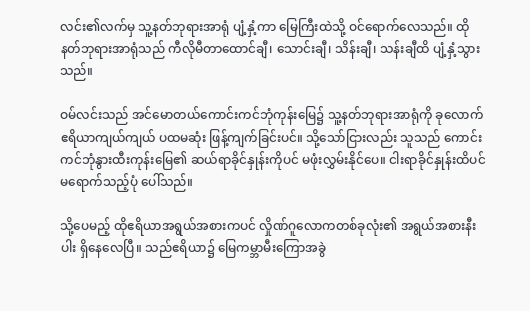လင်း၏လက်မှ သူ့နတ်ဘုရားအာရုံ ပျံ့နှံ့ကာ မြေကြီးထဲသို့ ဝင်ရောက်လေသည်။ ထိုနတ်ဘုရားအာရုံသည် ကီလိုမီတာထောင်ချီ၊ သောင်းချီ၊ သိန်းချီ၊ သန်းချီထိ ပျံ့နှံ့သွားသည်။

ဝမ်လင်းသည် အင်မောတယ်ကောင်းကင်ဘုံကုန်းမြေ၌ သူ့နတ်ဘုရားအာရုံကို ခုလောက် ဧရိယာကျယ်ကျယ် ပထမဆုံး ဖြန့်ကျက်ခြင်းပင်။ သို့သော်ငြားလည်း သူသည် ကောင်းကင်ဘုံနွားထီးကုန်းမြေ၏ ဆယ်ရာခိုင်နှုန်းကိုပင် မဖုံးလွှမ်းနိုင်ပေ။ ငါးရာခိုင်နှုန်းထိပင် မရောက်သည့်ပုံ ပေါ်သည်။

သို့ပေမည့် ထိုဧရိယာအရွယ်အစားကပင် လှိုဏ်ဂူလောကတစ်ခုလုံး၏ အရွယ်အစားနီးပါး ရှိနေလေပြီ။ သည်ဧရိယာ၌ မြေကမ္ဘာမီးကြောအခွဲ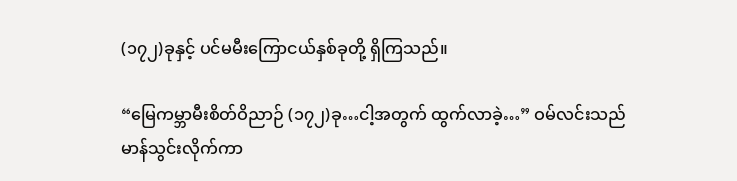(၁၇၂)ခုနှင့် ပင်မမီးကြောငယ်နှစ်ခုတို့ ရှိကြသည်။

“မြေကမ္ဘာမီးစိတ်ဝိညာဉ် (၁၇၂)ခု…ငါ့အတွက် ထွက်လာခဲ့…” ဝမ်လင်းသည် မာန်သွင်းလိုက်ကာ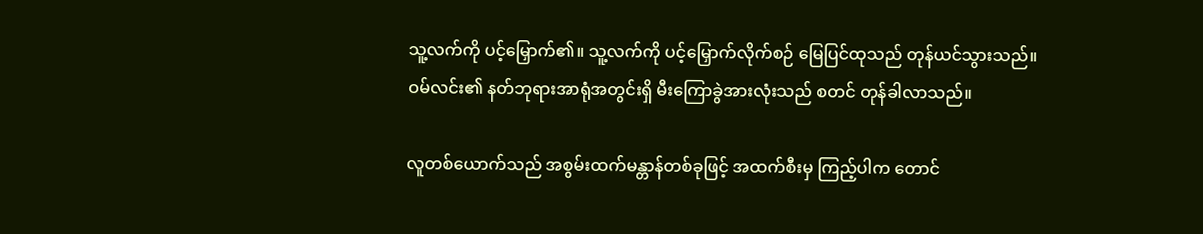သူ့လက်ကို ပင့်မြှောက်၏။ သူ့လက်ကို ပင့်မြှောက်လိုက်စဉ် မြေပြင်ထုသည် တုန်ယင်သွားသည်။ ဝမ်လင်း၏ နတ်ဘုရားအာရုံအတွင်းရှိ မီးကြောခွဲအားလုံးသည် စတင် တုန်ခါလာသည်။

လူတစ်ယောက်သည် အစွမ်းထက်မန္တာန်တစ်ခုဖြင့် အထက်စီးမှ ကြည့်ပါက တောင်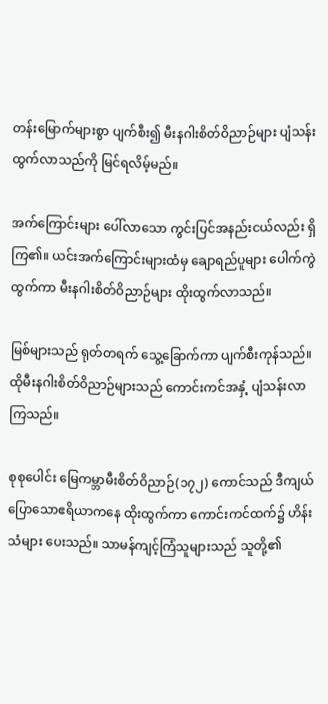တန်းမြောက်များစွာ ပျက်စီး၍ မီးနဂါးစိတ်ဝိညာဉ်များ ပျံသန်းထွက်လာသည်ကို မြင်ရလိမ့်မည်။

အက်ကြောင်းများ ပေါ်လာသော ကွင်းပြင်အနည်းငယ်လည်း ရှိကြ၏။ ယင်းအက်ကြောင်းများထံမှ ချောရည်ပူများ ပေါက်ကွဲထွက်ကာ မီးနဂါးစိတ်ဝိညာဉ်များ ထိုးထွက်လာသည်။

မြစ်များသည် ရုတ်တရက် သွေ့ခြောက်ကာ ပျက်စီးကုန်သည်။ ထိုမီးနဂါးစိတ်ဝိညာဉ်များသည် ကောင်းကင်အနှံ့ ပျံသန်းလာကြသည်။

စုစုပေါင်း မြေကမ္ဘာမီးစိတ်ဝိညာဉ်(၁၇၂) ကောင်သည် ဒီကျယ်ပြောသောဧရိယာကနေ ထိုးထွက်ကာ ကောင်းကင်ထက်၌ ဟိန်းသံများ ပေးသည်။ သာမန်ကျင့်ကြံသူများသည် သူတို့၏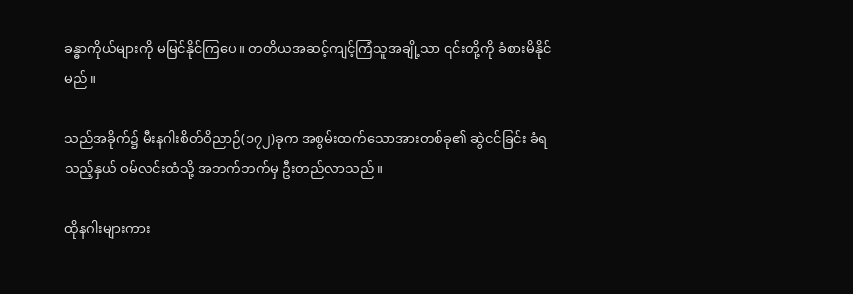ခန္ဓာကိုယ်များကို မမြင်နိုင်ကြပေ။ တတိယအဆင့်ကျင့်ကြံသူအချို့သာ ၎င်းတို့ကို ခံစားမိနိုင်မည်။

သည်အခိုက်၌ မီးနဂါးစိတ်ဝိညာဉ်(၁၇၂)ခုက အစွမ်းထက်သောအားတစ်ခု၏ ဆွဲငင်ခြင်း ခံရသည့်နှယ် ဝမ်လင်းထံသို့ အဘက်ဘက်မှ ဦးတည်လာသည်။

ထိုနဂါးများကား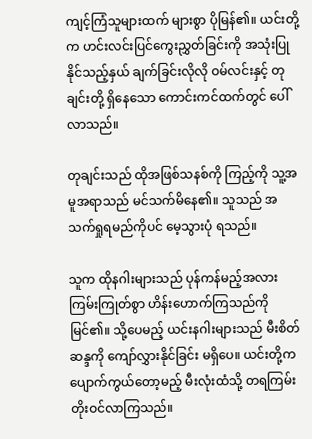ကျင့်ကြံသူများထက် များစွာ ပိုမြန်၏။ ယင်းတို့က ဟင်းလင်းပြင်ကွေးညွှတ်ခြင်းကို အသုံးပြုနိုင်သည့်နှယ် ချက်ခြင်းလိုလို ဝမ်လင်းနှင့် တုချင်းတို့ ရှိနေသော ကောင်းကင်ထက်တွင် ပေါ်လာသည်။

တုချင်းသည် ထိုအဖြစ်သနစ်ကို ကြည့်ကို သူ့အမူအရာသည် မင်သက်မိနေ၏။ သူသည် အသက်ရှုရမည်ကိုပင် မေ့သွားပုံ ရသည်။

သူက ထိုနဂါးများသည် ပုန်ကန်မည့်အလား ကြမ်းကြုတ်စွာ ဟိန်းဟောက်ကြသည်ကို မြင်၏။ သို့ပေမည့် ယင်းနဂါးများသည် မီးစိတ်ဆန္ဒကို ကျော်လွှားနိုင်ခြင်း မရှိပေ။ ယင်းတို့က ပျောက်ကွယ်တော့မည့် မီးလုံးထံသို့ တရကြမ်း တိုးဝင်လာကြသည်။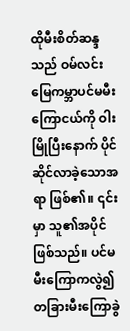ထိုမီးစိတ်ဆန္ဒသည် ဝမ်လင်း မြေကမ္ဘာပင်မမီးကြောငယ်ကို ဝါးမြိုပြီးနောက် ပိုင်ဆိုင်လာခဲ့သောအရာ ဖြစ်၏။ ၎င်းမှာ သူ၏အပိုင် ဖြစ်သည်။ ပင်မမီးကြောကလွဲ၍ တခြားမီးကြောခွဲ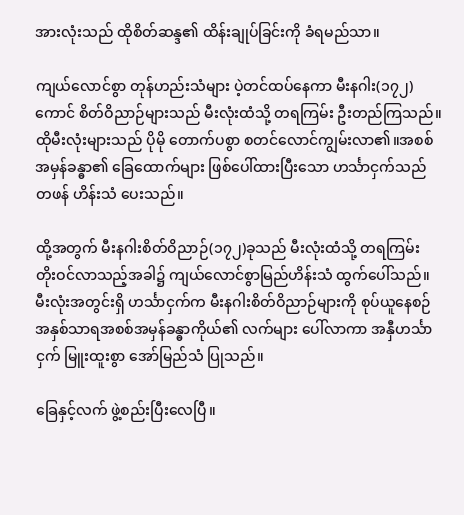အားလုံးသည် ထိုစိတ်ဆန္ဒ၏ ထိန်းချုပ်ခြင်းကို ခံရမည်သာ။

ကျယ်လောင်စွာ တုန်ဟည်းသံများ ပဲ့တင်ထပ်နေကာ မီးနဂါး(၁၇၂)ကောင် စိတ်ဝိညာဉ်များသည် မီးလုံးထံသို့ တရကြမ်း ဦးတည်ကြသည်။ ထိုမီးလုံးများသည် ပိုမို တောက်ပစွာ စတင်လောင်ကျွမ်းလာ၏။အစစ်အမှန်ခန္ဓာ၏ ခြေထောက်များ ဖြစ်ပေါ်ထားပြီးသော ဟင်္သာငှက်သည် တဖန် ဟိန်းသံ ပေးသည်။

ထို့အတွက် မီးနဂါးစိတ်ဝိညာဉ်(၁၇၂)ခုသည် မီးလုံးထံသို့ တရကြမ်း တိုးဝင်လာသည့်အခါ၌ ကျယ်လောင်စွာမြည်ဟိန်းသံ ထွက်ပေါ်သည်။ မီးလုံးအတွင်းရှိ ဟင်္သာငှက်က မီးနဂါးစိတ်ဝိညာဉ်များကို စုပ်ယူနေစဉ် အနှစ်သာရအစစ်အမှန်ခန္ဓာကိုယ်၏ လက်များ ပေါ်လာကာ အနှီဟင်္သာငှက် မြူးထူးစွာ အော်မြည်သံ ပြုသည်။

ခြေနှင့်လက် ဖွဲ့စည်းပြီးလေပြီ။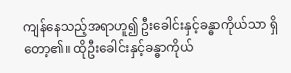ကျန်နေသည့်အရာဟူ၍ ဦးခေါင်းနှင့်ခန္ဓာကိုယ်သာ ရှိတော့၏။ ထိုဦးခေါင်းနှင့်ခန္ဓာကိုယ်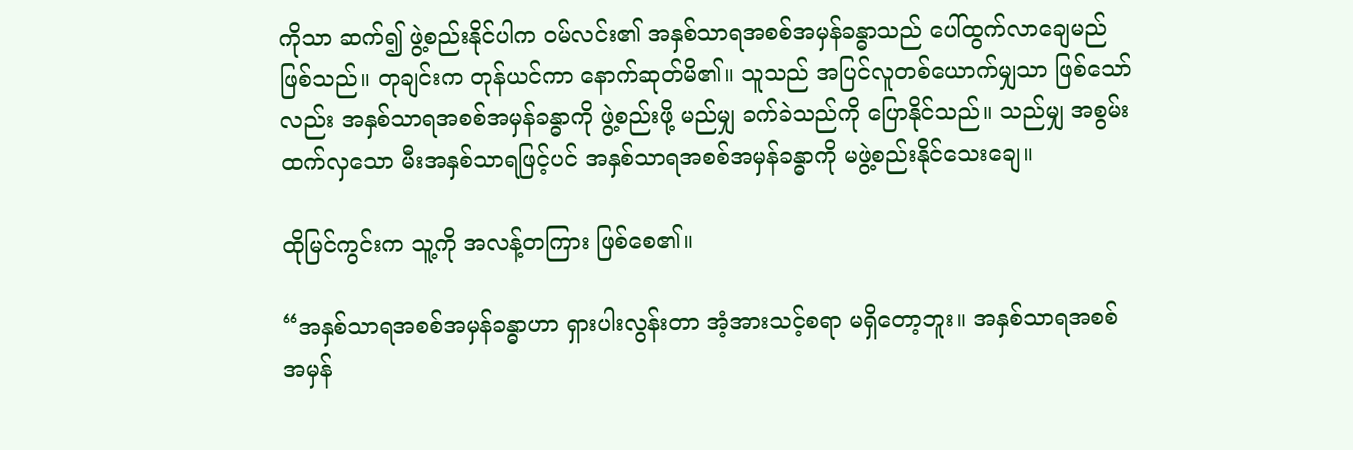ကိုသာ ဆက်၍ ဖွဲ့စည်းနိုင်ပါက ဝမ်လင်း၏ အနှစ်သာရအစစ်အမှန်ခန္ဓာသည် ပေါ်ထွက်လာချေမည် ဖြစ်သည်။ တုချင်းက တုန်ယင်ကာ နောက်ဆုတ်မိ၏။ သူသည် အပြင်လူတစ်ယောက်မျှသာ ဖြစ်သော်လည်း အနှစ်သာရအစစ်အမှန်ခန္ဓာကို ဖွဲ့စည်းဖို့ မည်မျှ ခက်ခဲသည်ကို ပြောနိုင်သည်။ သည်မျှ အစွမ်းထက်လှသော မီးအနှစ်သာရဖြင့်ပင် အနှစ်သာရအစစ်အမှန်ခန္ဓာကို မဖွဲ့စည်းနိုင်သေးချေ။

ထိုမြင်ကွင်းက သူ့ကို အလန့်တကြား ဖြစ်စေ၏။

“အနှစ်သာရအစစ်အမှန်ခန္ဓာဟာ ရှားပါးလွန်းတာ အံ့အားသင့်စရာ မရှိတော့ဘူး။ အနှစ်သာရအစစ်အမှန်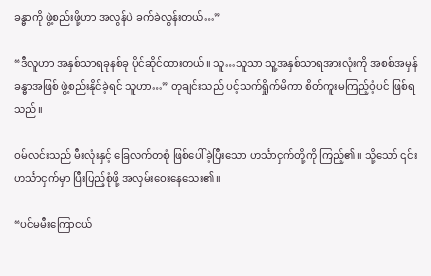ခန္ဓာကို ဖွဲ့စည်းဖို့ဟာ အလွန်ပဲ ခက်ခဲလွန်းတယ်…”

“ဒီလူဟာ အနှစ်သာရခုနစ်ခု ပိုင်ဆိုင်ထားတယ်။ သူ…သူသာ သူ့အနှစ်သာရအားလုံးကို အစစ်အမှန်ခန္ဓာအဖြစ် ဖွဲ့စည်းနိုင်ခဲ့ရင် သူဟာ…” တုချင်းသည် ပင့်သက်ရှိုက်မိကာ စိတ်ကူးမကြည့်ဝံ့ပင် ဖြစ်ရသည်။

ဝမ်လင်းသည် မီးလုံးနှင့် ခြေလက်တစုံ ဖြစ်ပေါ်ခဲ့ပြီးသော ဟင်္သာငှက်တို့ကို ကြည့်၏။ သို့သော် ၎င်းဟင်္သာငှက်မှာ ပြီးပြည့်စုံဖို့ အလှမ်းဝေးနေသေး၏။

“ပင်မမီးကြောငယ်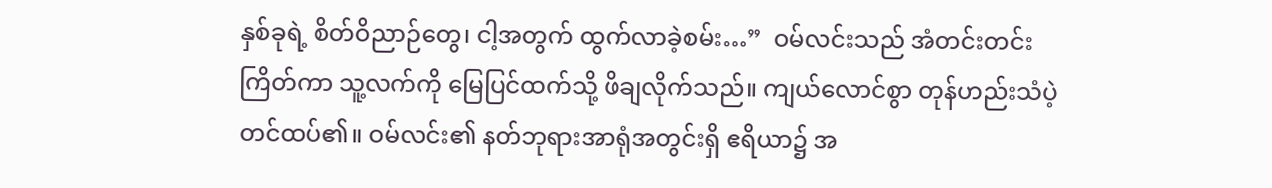နှစ်ခုရဲ့ စိတ်ဝိညာဉ်တွေ၊ ငါ့အတွက် ထွက်လာခဲ့စမ်း…”  ဝမ်လင်းသည် အံတင်းတင်းကြိတ်ကာ သူ့လက်ကို မြေပြင်ထက်သို့ ဖိချလိုက်သည်။ ကျယ်လောင်စွာ တုန်ဟည်းသံပဲ့တင်ထပ်၏။ ဝမ်လင်း၏ နတ်ဘုရားအာရုံအတွင်းရှိ ဧရိယာ၌ အ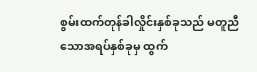စွမ်းထက်တုန်ခါလှိုင်းနှစ်ခုသည် မတူညီသောအရပ်နှစ်ခုမှ ထွက်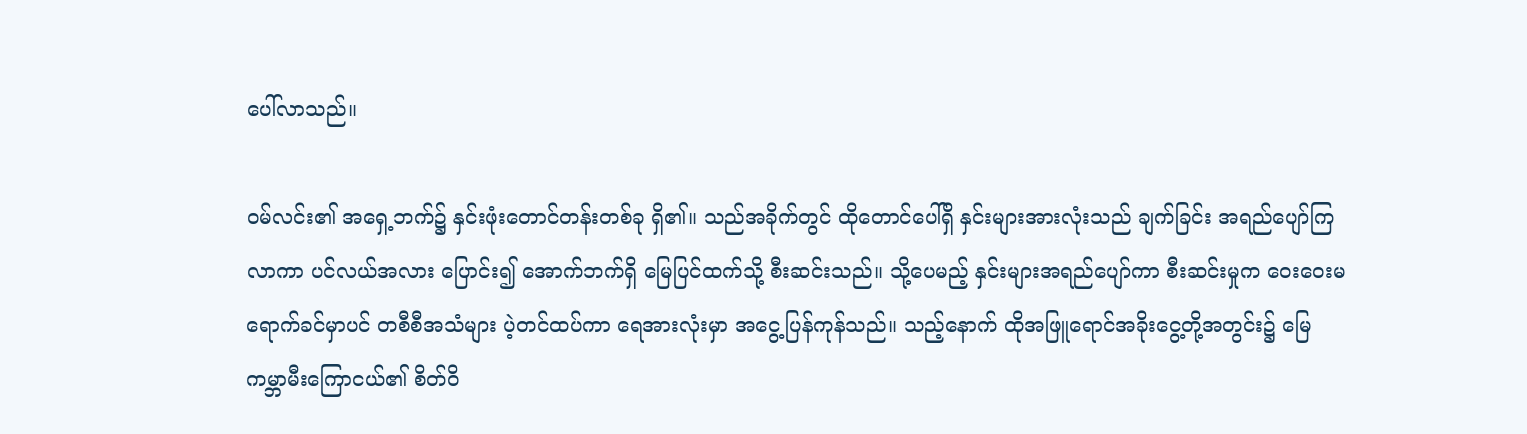ပေါ်လာသည်။

ဝမ်လင်း၏ အရှေ့ဘက်၌ နှင်းဖုံးတောင်တန်းတစ်ခု ရှိ၏။ သည်အခိုက်တွင် ထိုတောင်ပေါ်ရှိ နှင်းများအားလုံးသည် ချက်ခြင်း အရည်ပျော်ကြလာကာ ပင်လယ်အလား ပြောင်း၍ အောက်ဘက်ရှိ မြေပြင်ထက်သို့ စီးဆင်းသည်။ သို့ပေမည့် နှင်းများအရည်ပျော်ကာ စီးဆင်းမှုက ဝေးဝေးမရောက်ခင်မှာပင် တစီစီအသံများ ပဲ့တင်ထပ်ကာ ရေအားလုံးမှာ အငွေ့ပြန်ကုန်သည်။ သည့်နောက် ထိုအဖြူရောင်အခိုးငွေ့တို့အတွင်း၌ မြေကမ္ဘာမီးကြောငယ်၏ စိတ်ဝိ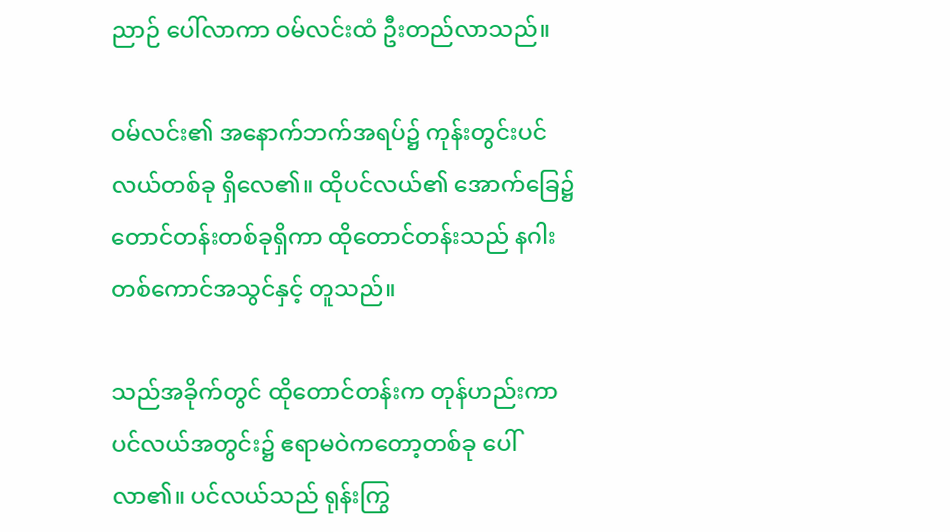ညာဉ် ပေါ်လာကာ ဝမ်လင်းထံ ဦးတည်လာသည်။

ဝမ်လင်း၏ အနောက်ဘက်အရပ်၌ ကုန်းတွင်းပင်လယ်တစ်ခု ရှိလေ၏။ ထိုပင်လယ်၏ အောက်ခြေ၌ တောင်တန်းတစ်ခုရှိကာ ထိုတောင်တန်းသည် နဂါးတစ်ကောင်အသွင်နှင့် တူသည်။

သည်အခိုက်တွင် ထိုတောင်တန်းက တုန်ဟည်းကာ ပင်လယ်အတွင်း၌ ဧရာမဝဲကတော့တစ်ခု ပေါ်လာ၏။ ပင်လယ်သည် ရုန်းကြွ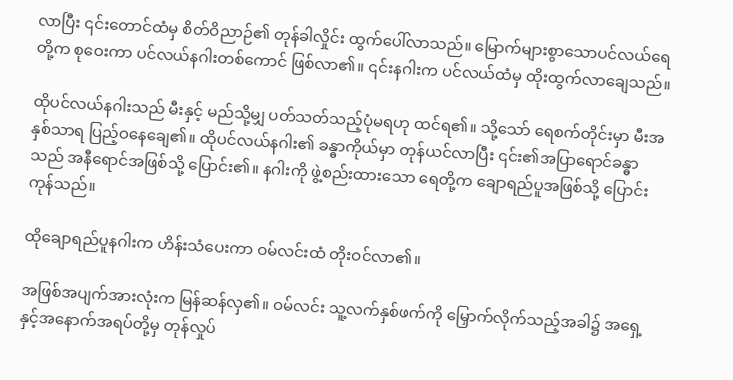လာပြီး ၎င်းတောင်ထံမှ စိတ်ဝိညာဉ်၏ တုန်ခါလှိုင်း ထွက်ပေါ်လာသည်။ မြောက်များစွာသောပင်လယ်ရေတို့က စုဝေးကာ ပင်လယ်နဂါးတစ်ကောင် ဖြစ်လာ၏။ ၎င်းနဂါးက ပင်လယ်ထံမှ ထိုးထွက်လာချေသည်။

ထိုပင်လယ်နဂါးသည် မီးနှင့် မည်သို့မျှ ပတ်သတ်သည့်ပုံမရဟု ထင်ရ၏။ သို့သော် ရေစက်တိုင်းမှာ မီးအနှစ်သာရ ပြည့်ဝနေချေ၏။ ထိုပင်လယ်နဂါး၏ ခန္ဓာကိုယ်မှာ တုန်ယင်လာပြီး ၎င်း၏အပြာရောင်ခန္ဓာသည် အနီရောင်အဖြစ်သို့ ပြောင်း၏။ နဂါးကို ဖွဲ့စည်းထားသော ရေတို့က ချောရည်ပူအဖြစ်သို့ ပြောင်းကုန်သည်။

ထိုချောရည်ပူနဂါးက ဟိန်းသံပေးကာ ဝမ်လင်းထံ တိုးဝင်လာ၏။

အဖြစ်အပျက်အားလုံးက မြန်ဆန်လှ၏။ ဝမ်လင်း သူ့လက်နှစ်ဖက်ကို မြှောက်လိုက်သည့်အခါ၌ အရှေ့နှင့်အနောက်အရပ်တို့မှ တုန်လှုပ်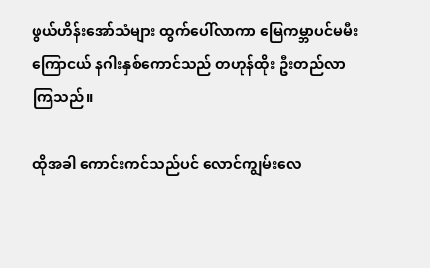ဖွယ်ဟိန်းအော်သံများ ထွက်ပေါ်လာကာ မြေကမ္ဘာပင်မမီးကြောငယ် နဂါးနှစ်ကောင်သည် တဟုန်ထိုး ဦးတည်လာကြသည်။

ထိုအခါ ကောင်းကင်သည်ပင် လောင်ကျွမ်းလေ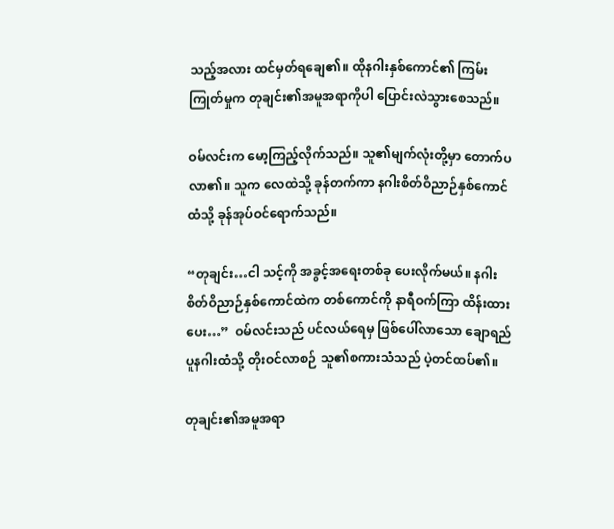သည့်အလား ထင်မှတ်ရချေ၏။ ထိုနဂါးနှစ်ကောင်၏ ကြမ်းကြုတ်မှုက တုချင်း၏အမူအရာကိုပါ ပြောင်းလဲသွားစေသည်။

ဝမ်လင်းက မော့ကြည့်လိုက်သည်။ သူ၏မျက်လုံးတို့မှာ တောက်ပလာ၏။ သူက လေထဲသို့ ခုန်တက်ကာ နဂါးစိတ်ဝိညာဉ်နှစ်ကောင်ထံသို့ ခုန်အုပ်ဝင်ရောက်သည်။

“တုချင်း…ငါ သင့်ကို အခွင့်အရေးတစ်ခု ပေးလိုက်မယ်။ နဂါးစိတ်ဝိညာဉ်နှစ်ကောင်ထဲက တစ်ကောင်ကို နာရီဝက်ကြာ ထိန်းထားပေး…”  ဝမ်လင်းသည် ပင်လယ်ရေမှ ဖြစ်ပေါ်လာသော ချောရည်ပူနဂါးထံသို့ တိုးဝင်လာစဉ် သူ၏စကားသံသည် ပဲ့တင်ထပ်၏။

တုချင်း၏အမူအရာ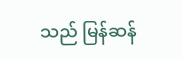သည် မြန်ဆန်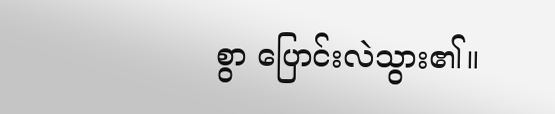စွာ ပြောင်းလဲသွား၏။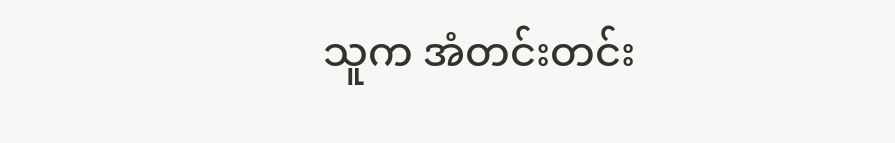သူက အံတင်းတင်း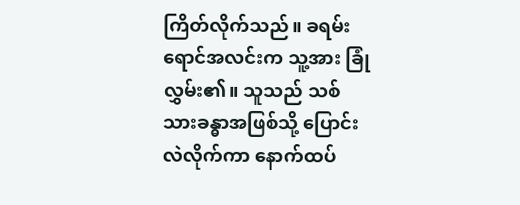ကြိတ်လိုက်သည်။ ခရမ်းရောင်အလင်းက သူ့အား ခြုံလွှမ်း၏။ သူသည် သစ်သားခန္ဓာအဖြစ်သို့ ပြောင်းလဲလိုက်ကာ နောက်ထပ်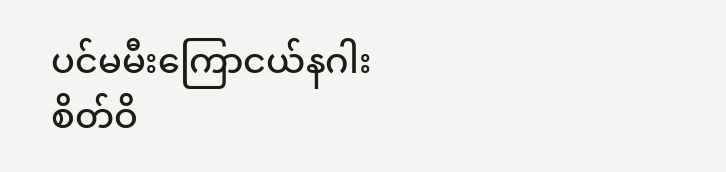ပင်မမီးကြောငယ်နဂါးစိတ်ဝိ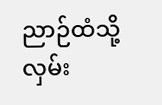ညာဉ်ထံသို့ လှမ်း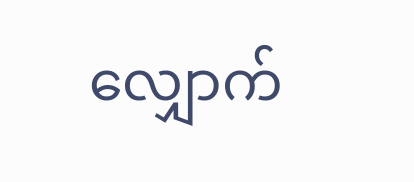လျှောက်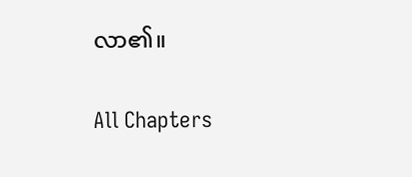လာ၏။

All Chapters